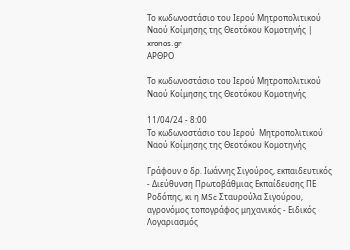Το κωδωνοστάσιο του Ιερού Μητροπολιτικού Ναού Κοίμησης της Θεοτόκου Κομοτηνής | xronos.gr
ΑΡΘΡΟ

Το κωδωνοστάσιο του Ιερού Μητροπολιτικού Ναού Κοίμησης της Θεοτόκου Κομοτηνής

11/04/24 - 8:00
Το κωδωνοστάσιο του Ιερού  Μητροπολιτικού Ναού Κοίμησης της Θεοτόκου Κομοτηνής

Γράφουν ο δρ. Ιωάννης Σιγούρος, εκπαιδευτικός - Διεύθυνση Πρωτοβάθμιας Εκπαίδευσης ΠΕ Ροδόπης, κι η MSc Σταυρούλα Σιγούρου, αγρονόμος τοπογράφος μηχανικός - Ειδικός Λογαριασμός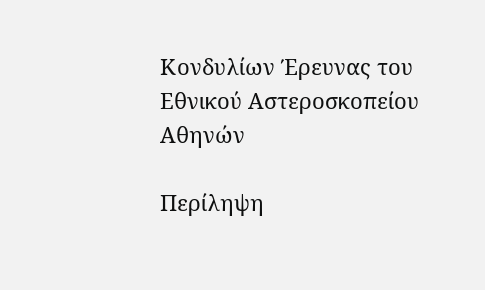Κονδυλίων Έρευνας του Εθνικού Αστεροσκοπείου Αθηνών

Περίληψη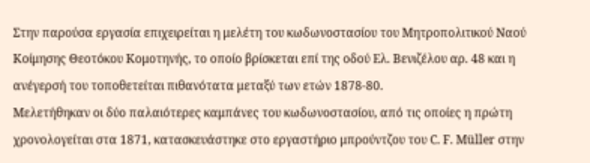Στην παρούσα εργασία επιχειρείται η μελέτη του κωδωνοστασίου του Μητροπολιτικού Ναού Κοίμησης Θεοτόκου Κομοτηνής, το οποίο βρίσκεται επί της οδού Ελ. Βενιζέλου αρ. 48 και η ανέγερσή του τοποθετείται πιθανότατα μεταξύ των ετών 1878-80.
Μελετήθηκαν οι δύο παλαιότερες καμπάνες του κωδωνοστασίου, από τις οποίες η πρώτη χρονολογείται στα 1871, κατασκευάστηκε στο εργαστήριο μπρούντζου του C. F. Müller στην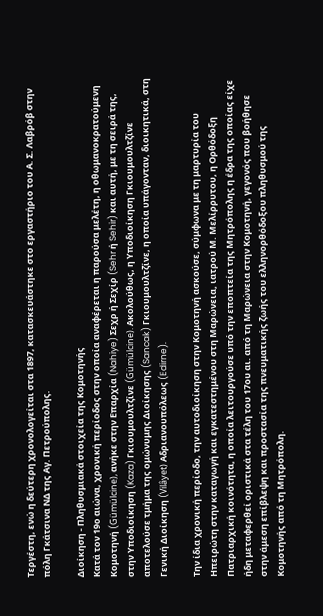Τεργέστη, ενώ η δεύτερη χρονολογείται στα 1897, κατασκευάστηκε στο εργαστήριο του Α. Σ. Λαβρόβ στην πόλη Γκάτσινα ΝΔ της Αγ. Πετρούπολης.

Διοίκηση - Πληθυσμιακά στοιχεία της Κομοτηνής
Κατά τον 19ο αιώνα, χρονική περίοδος στην οποία αναφέρεται η παρούσα μελέτη, η οθωμανοκρατούμενη Κομοτηνή (Gümülcine), ανήκε στην Επαρχία (Nahiye) Σεχρ ή Σεχίρ (Sehr ή Sehir) και αυτή, με τη σειρά της, στην Υποδιοίκηση (Kaza) Γκιουμουλτζίνε (Gümülcine). Ακολούθως, η Υποδιοίκηση Γκιουμουλτζίνε αποτελούσε τμήμα της ομώνυμης Διοίκησης (Sancak) Γκιουμουλτζίνε, η οποία υπάγονταν, διοικητικά, στη Γενική Διοίκηση (Vilâyet) Αδριανουπόλεως (Edirne).

Την ίδια χρονική περίοδο, την αυτοδιοίκηση στην Κομοτηνή ασκούσε, σύμφωνα με τη μαρτυρία του Ηπειρώτη στην καταγωγή και εγκατεστημένου στη Μαρώνεια, ιατρού Μ. Μελίρρυτου, η Ορθόδοξη Πατριαρχική κοινότητα, η οποία λειτουργούσε υπό την εποπτεία της Μητρόπολης η έδρα της οποίας είχε ήδη μεταφερθεί οριστικά στα τέλη του 17ου αι. από τη Μαρώνεια στην Κομοτηνή, γεγονός που βοήθησε στην άμεση επίβλεψη και προστασία της πνευματικής ζωής του ελληνορθόδοξου πληθυσμού της Κομοτηνής από τη Μητρόπολη.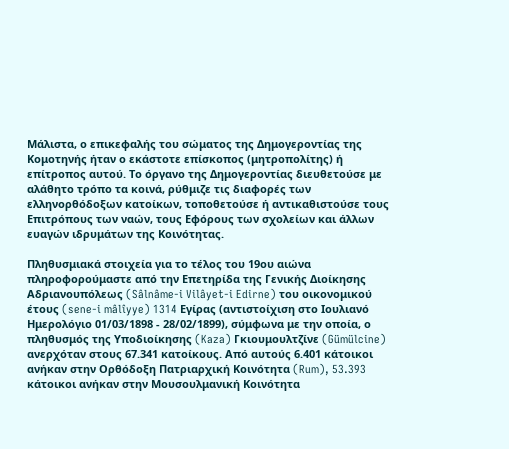Μάλιστα, ο επικεφαλής του σώματος της Δημογεροντίας της Κομοτηνής ήταν ο εκάστοτε επίσκοπος (μητροπολίτης) ή επίτροπος αυτού. Το όργανο της Δημογεροντίας διευθετούσε με αλάθητο τρόπο τα κοινά, ρύθμιζε τις διαφορές των ελληνορθόδοξων κατοίκων, τοποθετούσε ή αντικαθιστούσε τους Επιτρόπους των ναών, τους Εφόρους των σχολείων και άλλων ευαγών ιδρυμάτων της Κοινότητας.

Πληθυσμιακά στοιχεία για το τέλος του 19ου αιώνα πληροφορούμαστε από την Επετηρίδα της Γενικής Διοίκησης Αδριανουπόλεως (Sâlnâme-i Vilâyet-i Edirne) του οικονομικού έτους (sene-i mâlîyye) 1314 Εγίρας (αντιστοίχιση στο Ιουλιανό Ημερολόγιο 01/03/1898 - 28/02/1899), σύμφωνα με την οποία, ο πληθυσμός της Υποδιοίκησης (Kaza) Γκιουμουλτζίνε (Gümülcine) ανερχόταν στους 67.341 κατοίκους. Από αυτούς 6.401 κάτοικοι ανήκαν στην Ορθόδοξη Πατριαρχική Κοινότητα (Rum), 53.393 κάτοικοι ανήκαν στην Μουσουλμανική Κοινότητα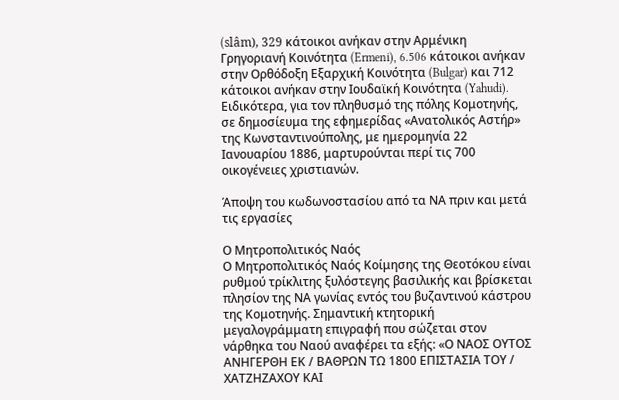(slâm), 329 κάτοικοι ανήκαν στην Αρμένικη Γρηγοριανή Κοινότητα (Ermeni), 6.506 κάτοικοι ανήκαν στην Ορθόδοξη Εξαρχική Κοινότητα (Bulgar) και 712 κάτοικοι ανήκαν στην Ιουδαϊκή Κοινότητα (Yahudi). Ειδικότερα, για τον πληθυσμό της πόλης Κομοτηνής, σε δημοσίευμα της εφημερίδας «Ανατολικός Αστήρ» της Κωνσταντινούπολης, με ημερομηνία 22 Ιανουαρίου 1886, μαρτυρούνται περί τις 700 οικογένειες χριστιανών.

Άποψη του κωδωνοστασίου από τα ΝΑ πριν και μετά τις εργασίες

Ο Μητροπολιτικός Ναός
Ο Μητροπολιτικός Ναός Κοίμησης της Θεοτόκου είναι ρυθμού τρίκλιτης ξυλόστεγης βασιλικής και βρίσκεται πλησίον της ΝΑ γωνίας εντός του βυζαντινού κάστρου της Κομοτηνής. Σημαντική κτητορική μεγαλογράμματη επιγραφή που σώζεται στον νάρθηκα του Ναού αναφέρει τα εξής: «Ο ΝΑΟΣ ΟΥΤΟΣ ΑΝΗΓΕΡΘΗ ΕΚ / ΒΑΘΡΩΝ ΤΩ 1800 ΕΠΙΣΤΑΣΙΑ ΤΟΥ / ΧΑΤΖΗΖΑΧΟΥ ΚΑΙ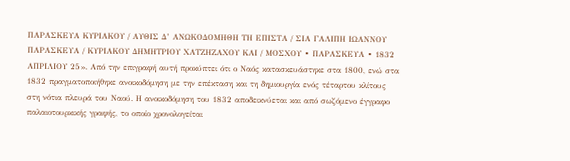ΠΑΡΑΣΚΕΥΑ ΚΥΡΙΑΚΟΥ / ΑΥΘΙΣ Δ’ ΑΝΩΚΟΔΟΜΗΘΗ ΤΗ ΕΠΙΣΤΑ / ΣΙΑ ΓΑΛΙΠΗ ΙΩΑΝΝΟΥ ΠΑΡΑΣΚΕΥΑ / ΚΥΡΙΑΚΟΥ ΔΗΜΗΤΡΙΟΥ ΧΑΤΖΗΖΑΧΟΥ ΚΑΙ / ΜΟΣΧΟΥ ∙ ΠΑΡΑΣΚΕΥΑ ∙ 1832 ΑΠΡΙΛΙΟΥ 25». Από την επιγραφή αυτή προκύπτει ότι ο Ναός κατασκευάστηκε στα 1800, ενώ στα 1832 πραγματοποιήθηκε ανοικοδόμηση με την επέκταση και τη δημιουργία ενός τέταρτου κλίτους στη νότια πλευρά του Ναού. Η ανοικοδόμηση του 1832 αποδεικνύεται και από σωζόμενο έγγραφο παλαιοτουρκικής γραφής, το οποίο χρονολογείται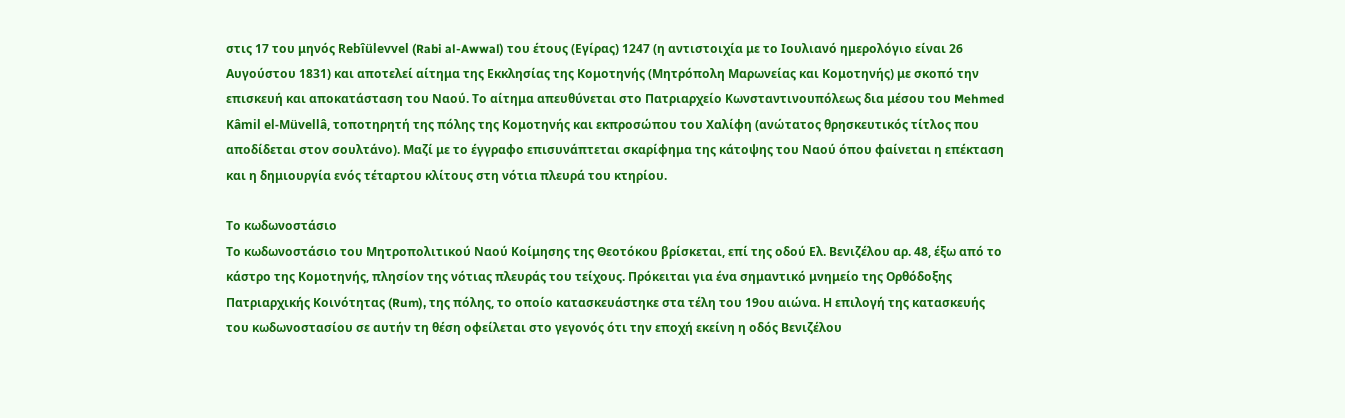στις 17 του μηνός Rebîülevvel (Rabi al-Awwal) του έτους (Εγίρας) 1247 (η αντιστοιχία με το Ιουλιανό ημερολόγιο είναι 26 Αυγούστου 1831) και αποτελεί αίτημα της Εκκλησίας της Κομοτηνής (Μητρόπολη Μαρωνείας και Κομοτηνής) με σκοπό την επισκευή και αποκατάσταση του Ναού. Το αίτημα απευθύνεται στο Πατριαρχείο Κωνσταντινουπόλεως δια μέσου του Mehmed Kâmil el-Müvellâ, τοποτηρητή της πόλης της Κομοτηνής και εκπροσώπου του Χαλίφη (ανώτατος θρησκευτικός τίτλος που αποδίδεται στον σουλτάνο). Μαζί με το έγγραφο επισυνάπτεται σκαρίφημα της κάτοψης του Ναού όπου φαίνεται η επέκταση και η δημιουργία ενός τέταρτου κλίτους στη νότια πλευρά του κτηρίου.

Το κωδωνοστάσιο
Το κωδωνοστάσιο του Μητροπολιτικού Ναού Κοίμησης της Θεοτόκου βρίσκεται, επί της οδού Ελ. Βενιζέλου αρ. 48, έξω από το κάστρο της Κομοτηνής, πλησίον της νότιας πλευράς του τείχους. Πρόκειται για ένα σημαντικό μνημείο της Ορθόδοξης Πατριαρχικής Κοινότητας (Rum), της πόλης, το οποίο κατασκευάστηκε στα τέλη του 19ου αιώνα. Η επιλογή της κατασκευής του κωδωνοστασίου σε αυτήν τη θέση οφείλεται στο γεγονός ότι την εποχή εκείνη η οδός Βενιζέλου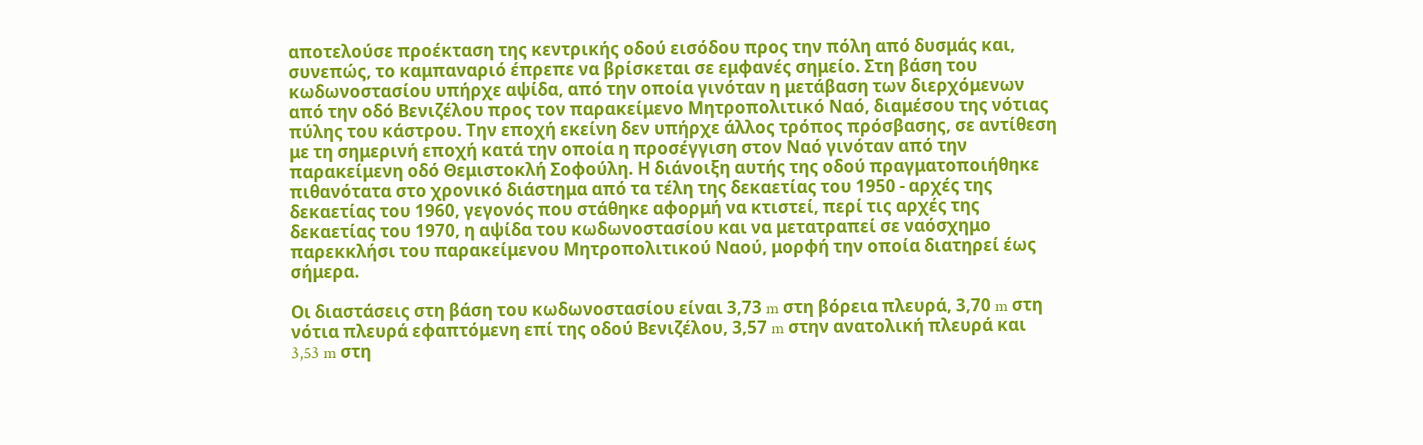αποτελούσε προέκταση της κεντρικής οδού εισόδου προς την πόλη από δυσμάς και, συνεπώς, το καμπαναριό έπρεπε να βρίσκεται σε εμφανές σημείο. Στη βάση του κωδωνοστασίου υπήρχε αψίδα, από την οποία γινόταν η μετάβαση των διερχόμενων από την οδό Βενιζέλου προς τον παρακείμενο Μητροπολιτικό Ναό, διαμέσου της νότιας πύλης του κάστρου. Την εποχή εκείνη δεν υπήρχε άλλος τρόπος πρόσβασης, σε αντίθεση με τη σημερινή εποχή κατά την οποία η προσέγγιση στον Ναό γινόταν από την παρακείμενη οδό Θεμιστοκλή Σοφούλη. Η διάνοιξη αυτής της οδού πραγματοποιήθηκε πιθανότατα στο χρονικό διάστημα από τα τέλη της δεκαετίας του 1950 - αρχές της δεκαετίας του 1960, γεγονός που στάθηκε αφορμή να κτιστεί, περί τις αρχές της δεκαετίας του 1970, η αψίδα του κωδωνοστασίου και να μετατραπεί σε ναόσχημο παρεκκλήσι του παρακείμενου Μητροπολιτικού Ναού, μορφή την οποία διατηρεί έως σήμερα.

Οι διαστάσεις στη βάση του κωδωνοστασίου είναι 3,73 m στη βόρεια πλευρά, 3,70 m στη νότια πλευρά εφαπτόμενη επί της οδού Βενιζέλου, 3,57 m στην ανατολική πλευρά και 3,53 m στη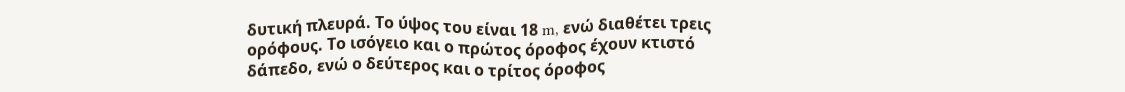δυτική πλευρά. Το ύψος του είναι 18 m, ενώ διαθέτει τρεις ορόφους. Το ισόγειο και ο πρώτος όροφος έχουν κτιστό δάπεδο, ενώ ο δεύτερος και ο τρίτος όροφος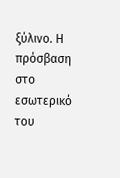ξύλινο. Η πρόσβαση στο εσωτερικό του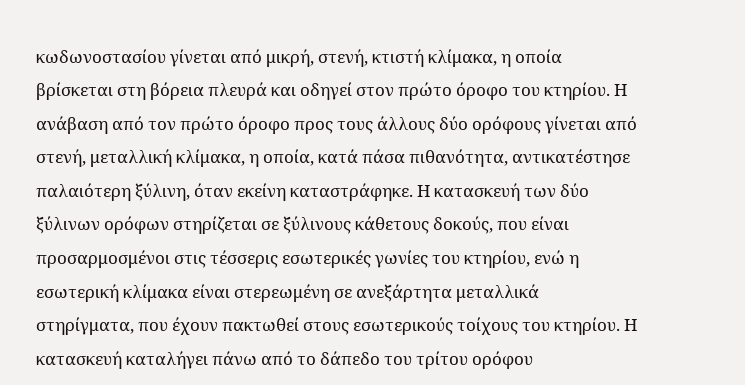κωδωνοστασίου γίνεται από μικρή, στενή, κτιστή κλίμακα, η οποία βρίσκεται στη βόρεια πλευρά και οδηγεί στον πρώτο όροφο του κτηρίου. Η ανάβαση από τον πρώτο όροφο προς τους άλλους δύο ορόφους γίνεται από στενή, μεταλλική κλίμακα, η οποία, κατά πάσα πιθανότητα, αντικατέστησε παλαιότερη ξύλινη, όταν εκείνη καταστράφηκε. Η κατασκευή των δύο ξύλινων ορόφων στηρίζεται σε ξύλινους κάθετους δοκούς, που είναι προσαρμοσμένοι στις τέσσερις εσωτερικές γωνίες του κτηρίου, ενώ η εσωτερική κλίμακα είναι στερεωμένη σε ανεξάρτητα μεταλλικά στηρίγματα, που έχουν πακτωθεί στους εσωτερικούς τοίχους του κτηρίου. Η κατασκευή καταλήγει πάνω από το δάπεδο του τρίτου ορόφου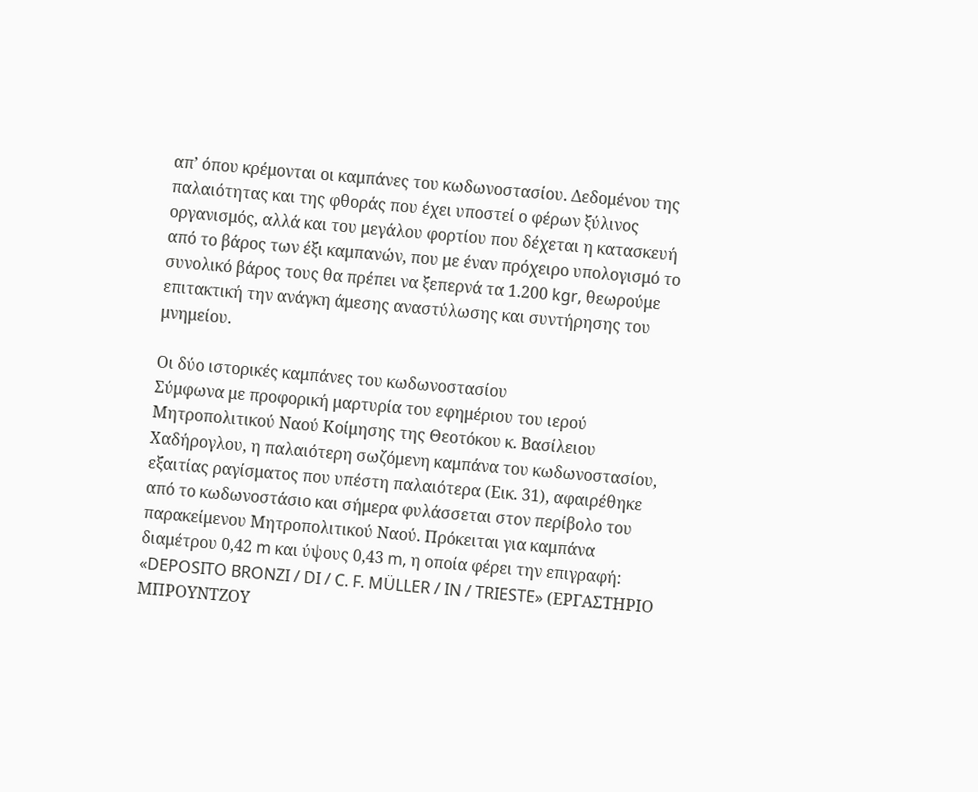απ’ όπου κρέμονται οι καμπάνες του κωδωνοστασίου. Δεδομένου της παλαιότητας και της φθοράς που έχει υποστεί ο φέρων ξύλινος οργανισμός, αλλά και του μεγάλου φορτίου που δέχεται η κατασκευή από το βάρος των έξι καμπανών, που με έναν πρόχειρο υπολογισμό το συνολικό βάρος τους θα πρέπει να ξεπερνά τα 1.200 kgr, θεωρούμε επιτακτική την ανάγκη άμεσης αναστύλωσης και συντήρησης του μνημείου.

Οι δύο ιστορικές καμπάνες του κωδωνοστασίου
Σύμφωνα με προφορική μαρτυρία του εφημέριου του ιερού Μητροπολιτικού Ναού Κοίμησης της Θεοτόκου κ. Βασίλειου Χαδήρογλου, η παλαιότερη σωζόμενη καμπάνα του κωδωνοστασίου, εξαιτίας ραγίσματος που υπέστη παλαιότερα (Εικ. 31), αφαιρέθηκε από το κωδωνοστάσιο και σήμερα φυλάσσεται στον περίβολο του παρακείμενου Μητροπολιτικού Ναού. Πρόκειται για καμπάνα διαμέτρου 0,42 m και ύψους 0,43 m, η οποία φέρει την επιγραφή: «DEPOSITO BRONZI / DI / C. F. MÜLLER / IN / TRIESTE» (ΕΡΓΑΣΤΗΡΙΟ ΜΠΡΟΥΝΤΖΟΥ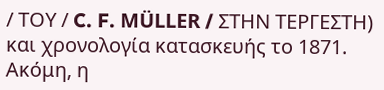/ ΤΟΥ / C. F. MÜLLER / ΣΤΗΝ ΤΕΡΓΕΣΤΗ) και χρονολογία κατασκευής το 1871. Ακόμη, η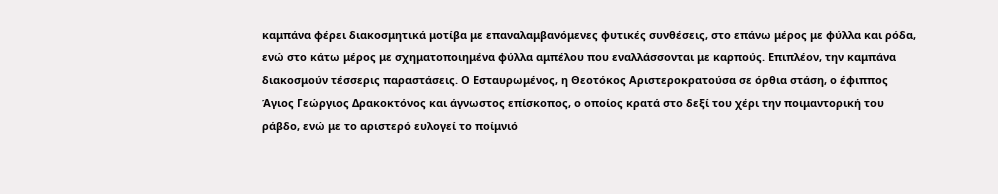καμπάνα φέρει διακοσμητικά μοτίβα με επαναλαμβανόμενες φυτικές συνθέσεις, στο επάνω μέρος με φύλλα και ρόδα, ενώ στο κάτω μέρος με σχηματοποιημένα φύλλα αμπέλου που εναλλάσσονται με καρπούς. Επιπλέον, την καμπάνα διακοσμούν τέσσερις παραστάσεις. Ο Εσταυρωμένος, η Θεοτόκος Αριστεροκρατούσα σε όρθια στάση, ο έφιππος Άγιος Γεώργιος Δρακοκτόνος και άγνωστος επίσκοπος, ο οποίος κρατά στο δεξί του χέρι την ποιμαντορική του ράβδο, ενώ με το αριστερό ευλογεί το ποίμνιό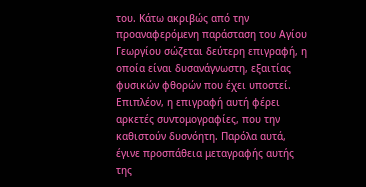του. Κάτω ακριβώς από την προαναφερόμενη παράσταση του Αγίου Γεωργίου σώζεται δεύτερη επιγραφή, η οποία είναι δυσανάγνωστη, εξαιτίας φυσικών φθορών που έχει υποστεί. Επιπλέον, η επιγραφή αυτή φέρει αρκετές συντομογραφίες, που την καθιστούν δυσνόητη. Παρόλα αυτά, έγινε προσπάθεια μεταγραφής αυτής της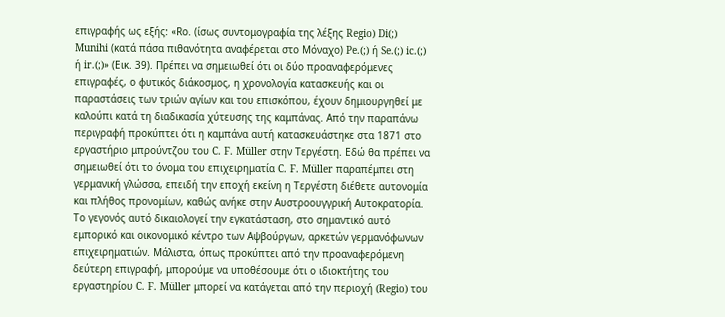επιγραφής ως εξής: «Rο. (ίσως συντομογραφία της λέξης Regio) Di(;) Munihi (κατά πάσα πιθανότητα αναφέρεται στο Μόναχο) Pe.(;) ή Se.(;) ic.(;) ή ir.(;)» (Εικ. 39). Πρέπει να σημειωθεί ότι οι δύο προαναφερόμενες επιγραφές, ο φυτικός διάκοσμος, η χρονολογία κατασκευής και οι παραστάσεις των τριών αγίων και του επισκόπου, έχουν δημιουργηθεί με καλούπι κατά τη διαδικασία χύτευσης της καμπάνας. Από την παραπάνω περιγραφή προκύπτει ότι η καμπάνα αυτή κατασκευάστηκε στα 1871 στο εργαστήριο μπρούντζου του C. F. Müller στην Τεργέστη. Εδώ θα πρέπει να σημειωθεί ότι το όνομα του επιχειρηματία C. F. Müller παραπέμπει στη γερμανική γλώσσα, επειδή την εποχή εκείνη η Τεργέστη διέθετε αυτονομία και πλήθος προνομίων, καθώς ανήκε στην Αυστροουγγρική Αυτοκρατορία. Το γεγονός αυτό δικαιολογεί την εγκατάσταση, στο σημαντικό αυτό εμπορικό και οικονομικό κέντρο των Αψβούργων, αρκετών γερμανόφωνων επιχειρηματιών. Μάλιστα, όπως προκύπτει από την προαναφερόμενη δεύτερη επιγραφή, μπορούμε να υποθέσουμε ότι ο ιδιοκτήτης του εργαστηρίου C. F. Müller μπορεί να κατάγεται από την περιοχή (Regio) του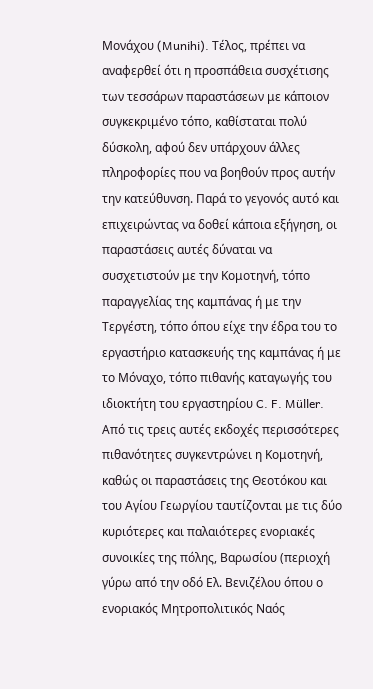Μονάχου (Munihi). Τέλος, πρέπει να αναφερθεί ότι η προσπάθεια συσχέτισης των τεσσάρων παραστάσεων με κάποιον συγκεκριμένο τόπο, καθίσταται πολύ δύσκολη, αφού δεν υπάρχουν άλλες πληροφορίες που να βοηθούν προς αυτήν την κατεύθυνση. Παρά το γεγονός αυτό και επιχειρώντας να δοθεί κάποια εξήγηση, οι παραστάσεις αυτές δύναται να συσχετιστούν με την Κομοτηνή, τόπο παραγγελίας της καμπάνας ή με την Τεργέστη, τόπο όπου είχε την έδρα του το εργαστήριο κατασκευής της καμπάνας ή με το Μόναχο, τόπο πιθανής καταγωγής του ιδιοκτήτη του εργαστηρίου C. F. Müller. Από τις τρεις αυτές εκδοχές περισσότερες πιθανότητες συγκεντρώνει η Κομοτηνή, καθώς οι παραστάσεις της Θεοτόκου και του Αγίου Γεωργίου ταυτίζονται με τις δύο κυριότερες και παλαιότερες ενοριακές συνοικίες της πόλης, Βαρωσίου (περιοχή γύρω από την οδό Ελ. Βενιζέλου όπου ο ενοριακός Μητροπολιτικός Ναός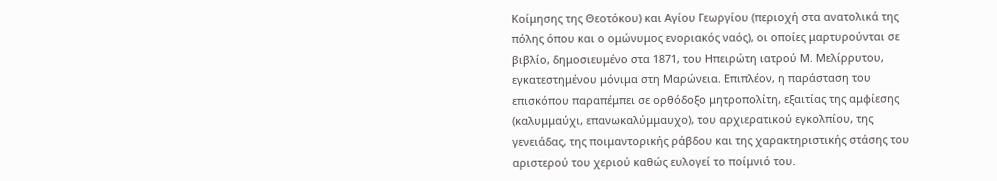Κοίμησης της Θεοτόκου) και Αγίου Γεωργίου (περιοχή στα ανατολικά της πόλης όπου και ο ομώνυμος ενοριακός ναός), οι οποίες μαρτυρούνται σε βιβλίο, δημοσιευμένο στα 1871, του Ηπειρώτη ιατρού Μ. Μελίρρυτου, εγκατεστημένου μόνιμα στη Μαρώνεια. Επιπλέον, η παράσταση του επισκόπου παραπέμπει σε ορθόδοξο μητροπολίτη, εξαιτίας της αμφίεσης (καλυμμαύχι, επανωκαλύμμαυχο), του αρχιερατικού εγκολπίου, της γενειάδας, της ποιμαντορικής ράβδου και της χαρακτηριστικής στάσης του αριστερού του χεριού καθώς ευλογεί το ποίμνιό του.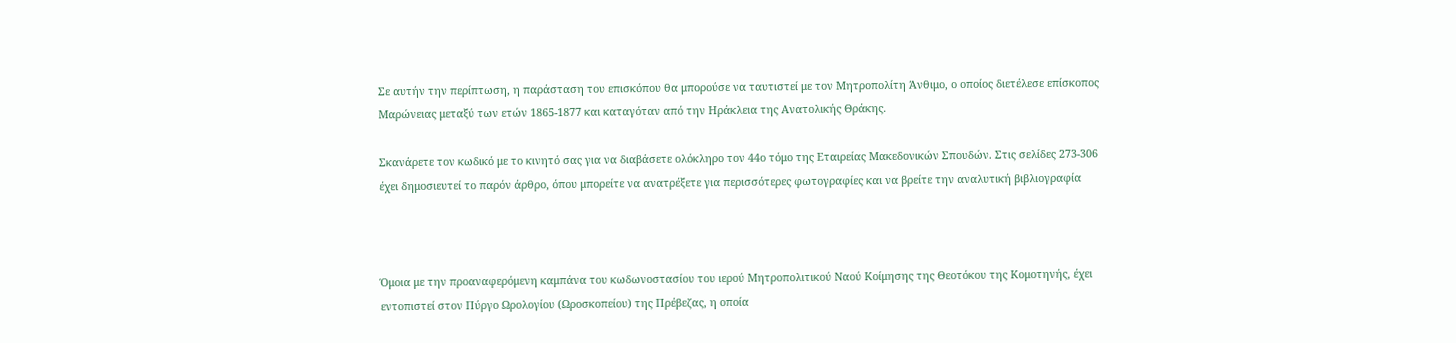Σε αυτήν την περίπτωση, η παράσταση του επισκόπου θα μπορούσε να ταυτιστεί με τον Μητροπολίτη Άνθιμο, ο οποίος διετέλεσε επίσκοπος Μαρώνειας μεταξύ των ετών 1865-1877 και καταγόταν από την Ηράκλεια της Ανατολικής Θράκης.

Σκανάρετε τον κωδικό με το κινητό σας για να διαβάσετε ολόκληρο τον 44ο τόμο της Εταιρείας Μακεδονικών Σπουδών. Στις σελίδες 273-306 έχει δημοσιευτεί το παρόν άρθρο, όπου μπορείτε να ανατρέξετε για περισσότερες φωτογραφίες και να βρείτε την αναλυτική βιβλιογραφία



Όμοια με την προαναφερόμενη καμπάνα του κωδωνοστασίου του ιερού Μητροπολιτικού Ναού Κοίμησης της Θεοτόκου της Κομοτηνής, έχει εντοπιστεί στον Πύργο Ωρολογίου (Ωροσκοπείου) της Πρέβεζας, η οποία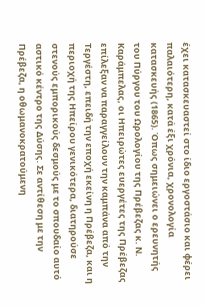έχει κατασκευαστεί στο ίδιο εργοστάσιο και φέρει παλαιότερη, κατά έξι χρόνια, χρονολογία κατασκευής (1865). Όπως σημειώνει ο ερευνητής του Πύργου του Ωρολογίου της Πρέβεζας κ. Ν. Καράμπελας, οι Ηπειρώτες ευεργέτες της Πρέβεζας επίλεξαν να παραγγείλουν την καμπάνα από την Τεργέστη, επειδή την εποχή εκείνη η Πρέβεζα, και η περιοχή της Ηπείρου γενικότερα, διατηρούσε στενούς εμπορικούς δεσμούς με το σπουδαίο αυτό αστικό κέντρο της Δύσης. Σε αντίθεση με την Πρέβεζα, η οθωμανοκρατούμενη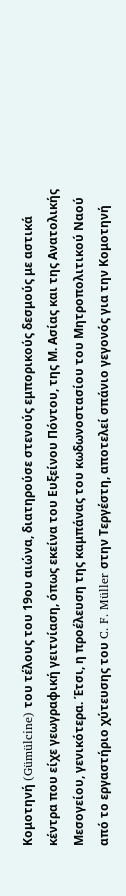Κομοτηνή (Gümülcine) του τέλους του 19ου αιώνα, διατηρούσε στενούς εμπορικούς δεσμούς με αστικά κέντρα που είχε γεωγραφική γειτνίαση, όπως εκείνα του Ευξείνου Πόντου, της Μ. Ασίας και της Ανατολικής Μεσογείου, γενικότερα. Έτσι, η προέλευση της καμπάνας του κωδωνοστασίου του Μητροπολιτικού Ναού από το εργαστήριο χύτευσης του C. F. Müller στην Τεργέστη, αποτελεί σπάνιο γεγονός για την Κομοτηνή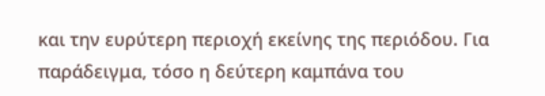και την ευρύτερη περιοχή εκείνης της περιόδου. Για παράδειγμα, τόσο η δεύτερη καμπάνα του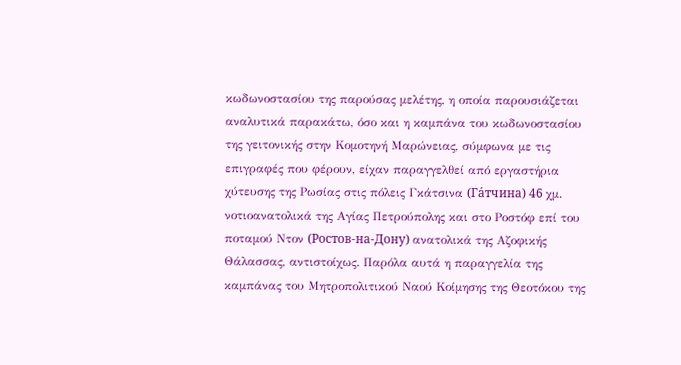κωδωνοστασίου της παρούσας μελέτης, η οποία παρουσιάζεται αναλυτικά παρακάτω, όσο και η καμπάνα του κωδωνοστασίου της γειτονικής στην Κομοτηνή Μαρώνειας, σύμφωνα με τις επιγραφές που φέρουν, είχαν παραγγελθεί από εργαστήρια χύτευσης της Ρωσίας στις πόλεις Γκάτσινα (Га́тчина) 46 χμ. νοτιοανατολικά της Αγίας Πετρούπολης και στο Ροστόφ επί του ποταμού Ντον (Ростов-на-Дону) ανατολικά της Αζοφικής Θάλασσας, αντιστοίχως. Παρόλα αυτά η παραγγελία της καμπάνας του Μητροπολιτικού Ναού Κοίμησης της Θεοτόκου της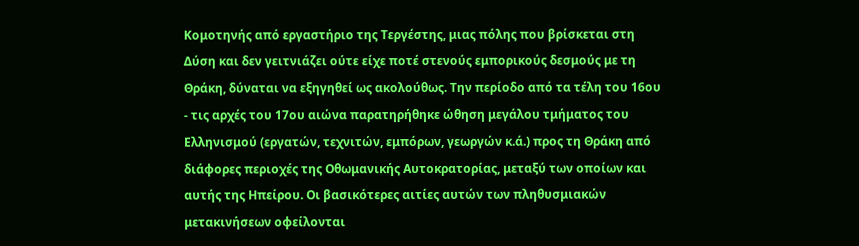Κομοτηνής από εργαστήριο της Τεργέστης, μιας πόλης που βρίσκεται στη Δύση και δεν γειτνιάζει ούτε είχε ποτέ στενούς εμπορικούς δεσμούς με τη Θράκη, δύναται να εξηγηθεί ως ακολούθως. Την περίοδο από τα τέλη του 16ου - τις αρχές του 17ου αιώνα παρατηρήθηκε ώθηση μεγάλου τμήματος του Ελληνισμού (εργατών, τεχνιτών, εμπόρων, γεωργών κ.ά.) προς τη Θράκη από διάφορες περιοχές της Οθωμανικής Αυτοκρατορίας, μεταξύ των οποίων και αυτής της Ηπείρου. Οι βασικότερες αιτίες αυτών των πληθυσμιακών μετακινήσεων οφείλονται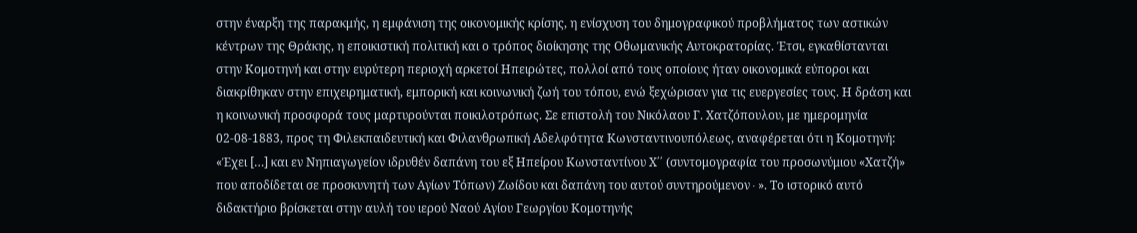στην έναρξη της παρακμής, η εμφάνιση της οικονομικής κρίσης, η ενίσχυση του δημογραφικού προβλήματος των αστικών κέντρων της Θράκης, η εποικιστική πολιτική και ο τρόπος διοίκησης της Οθωμανικής Αυτοκρατορίας. Έτσι, εγκαθίστανται στην Κομοτηνή και στην ευρύτερη περιοχή αρκετοί Ηπειρώτες, πολλοί από τους οποίους ήταν οικονομικά εύποροι και διακρίθηκαν στην επιχειρηματική, εμπορική και κοινωνική ζωή του τόπου, ενώ ξεχώρισαν για τις ευεργεσίες τους. Η δράση και η κοινωνική προσφορά τους μαρτυρούνται ποικιλοτρόπως. Σε επιστολή του Νικόλαου Γ. Χατζόπουλου, με ημερομηνία 02-08-1883, προς τη Φιλεκπαιδευτική και Φιλανθρωπική Αδελφότητα Κωνσταντινουπόλεως, αναφέρεται ότι η Κομοτηνή: «Έχει […] και εν Νηπιαγωγείον ιδρυθέν δαπάνη του εξ Ηπείρου Κωνσταντίνου Χ΄΄ (συντομογραφία του προσωνύμιου «Χατζή» που αποδίδεται σε προσκυνητή των Αγίων Τόπων) Ζωίδου και δαπάνη του αυτού συντηρούμενον∙». Το ιστορικό αυτό διδακτήριο βρίσκεται στην αυλή του ιερού Ναού Αγίου Γεωργίου Κομοτηνής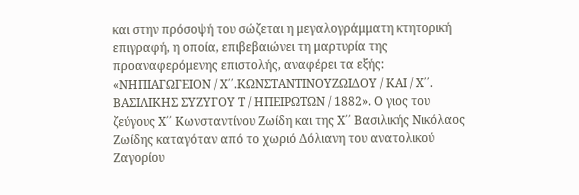και στην πρόσοψή του σώζεται η μεγαλογράμματη κτητορική επιγραφή, η οποία, επιβεβαιώνει τη μαρτυρία της προαναφερόμενης επιστολής, αναφέρει τα εξής: «ΝΗΠΙΑΓΩΓΕΙΟΝ / Χ΄΄.ΚΩΝΣΤΑΝΤΙΝΟΥΖΩΙΔΟΥ / ΚΑΙ / Χ΄΄. ΒΑΣΙΛΙΚΗΣ ΣΥΖΥΓΟΥ Τ / ΗΠΕΙΡΩΤΩΝ / 1882». Ο γιος του ζεύγους Χ΄΄ Κωνσταντίνου Ζωίδη και της Χ΄΄ Βασιλικής Νικόλαος Ζωίδης καταγόταν από το χωριό Δόλιανη του ανατολικού Ζαγορίου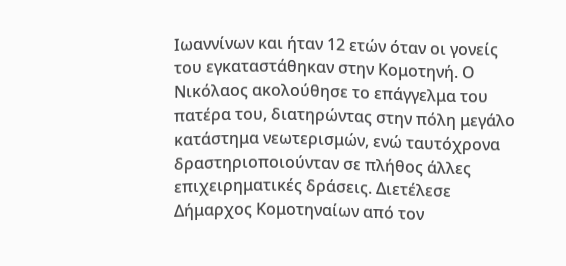Ιωαννίνων και ήταν 12 ετών όταν οι γονείς του εγκαταστάθηκαν στην Κομοτηνή. Ο Νικόλαος ακολούθησε το επάγγελμα του πατέρα του, διατηρώντας στην πόλη μεγάλο κατάστημα νεωτερισμών, ενώ ταυτόχρονα δραστηριοποιούνταν σε πλήθος άλλες επιχειρηματικές δράσεις. Διετέλεσε Δήμαρχος Κομοτηναίων από τον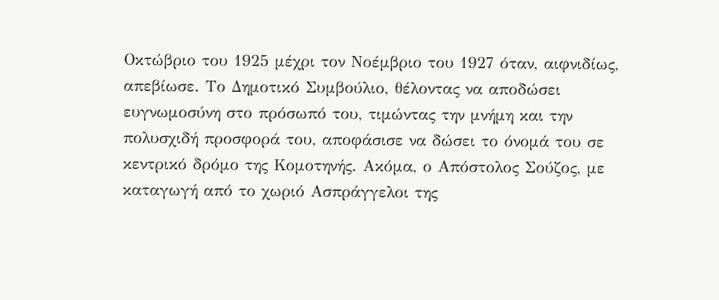Οκτώβριο του 1925 μέχρι τον Νοέμβριο του 1927 όταν, αιφνιδίως, απεβίωσε. Το Δημοτικό Συμβούλιο, θέλοντας να αποδώσει ευγνωμοσύνη στο πρόσωπό του, τιμώντας την μνήμη και την πολυσχιδή προσφορά του, αποφάσισε να δώσει το όνομά του σε κεντρικό δρόμο της Κομοτηνής. Ακόμα, ο Απόστολος Σούζος, με καταγωγή από το χωριό Ασπράγγελοι της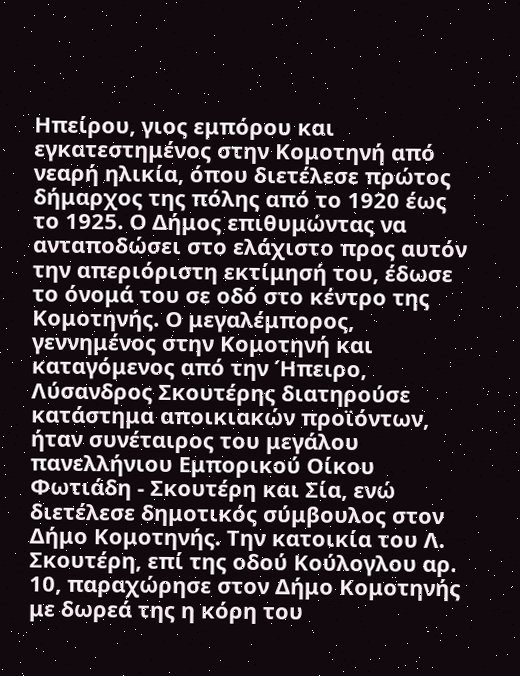Ηπείρου, γιος εμπόρου και εγκατεστημένος στην Κομοτηνή από νεαρή ηλικία, όπου διετέλεσε πρώτος δήμαρχος της πόλης από το 1920 έως το 1925. Ο Δήμος επιθυμώντας να ανταποδώσει στο ελάχιστο προς αυτόν την απεριόριστη εκτίμησή του, έδωσε το όνομά του σε οδό στο κέντρο της Κομοτηνής. Ο μεγαλέμπορος, γεννημένος στην Κομοτηνή και καταγόμενος από την Ήπειρο, Λύσανδρος Σκουτέρης διατηρούσε κατάστημα αποικιακών προϊόντων, ήταν συνέταιρος του μεγάλου πανελλήνιου Εμπορικού Οίκου Φωτιάδη - Σκουτέρη και Σία, ενώ διετέλεσε δημοτικός σύμβουλος στον Δήμο Κομοτηνής. Την κατοικία του Λ. Σκουτέρη, επί της οδού Κούλογλου αρ. 10, παραχώρησε στον Δήμο Κομοτηνής με δωρεά της η κόρη του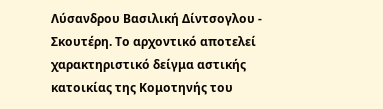Λύσανδρου Βασιλική Δίντσογλου - Σκουτέρη. Το αρχοντικό αποτελεί χαρακτηριστικό δείγμα αστικής κατοικίας της Κομοτηνής του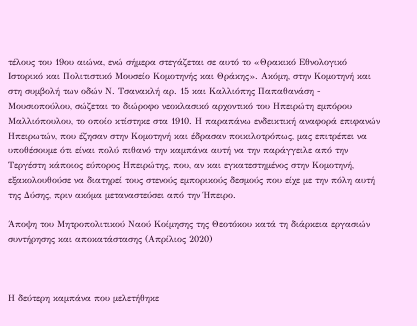τέλους του 19ου αιώνα, ενώ σήμερα στεγάζεται σε αυτό το «Θρακικό Εθνολογικό Ιστορικό και Πολιτιστικό Μουσείο Κομοτηνής και Θράκης». Ακόμη, στην Κομοτηνή και στη συμβολή των οδών Ν. Τσανακλή αρ. 15 και Καλλιόπης Παπαθανάση - Μουσιοπούλου, σώζεται το διώροφο νεοκλασικό αρχοντικό του Ηπειρώτη εμπόρου Μαλλιόπουλου, το οποίο κτίστηκε στα 1910. Η παραπάνω ενδεικτική αναφορά επιφανών Ηπειρωτών, που έζησαν στην Κομοτηνή και έδρασαν ποικιλοτρόπως, μας επιτρέπει να υποθέσουμε ότι είναι πολύ πιθανό την καμπάνα αυτή να την παράγγειλε από την Τεργέστη κάποιος εύπορος Ηπειρώτης, που, αν και εγκατεστημένος στην Κομοτηνή, εξακολουθούσε να διατηρεί τους στενούς εμπορικούς δεσμούς που είχε με την πόλη αυτή της Δύσης, πριν ακόμα μεταναστεύσει από την Ήπειρο.

Άποψη του Μητροπολιτικού Ναού Κοίμησης της Θεοτόκου κατά τη διάρκεια εργασιών συντήρησης και αποκατάστασης (Απρίλιος 2020)



Η δεύτερη καμπάνα που μελετήθηκε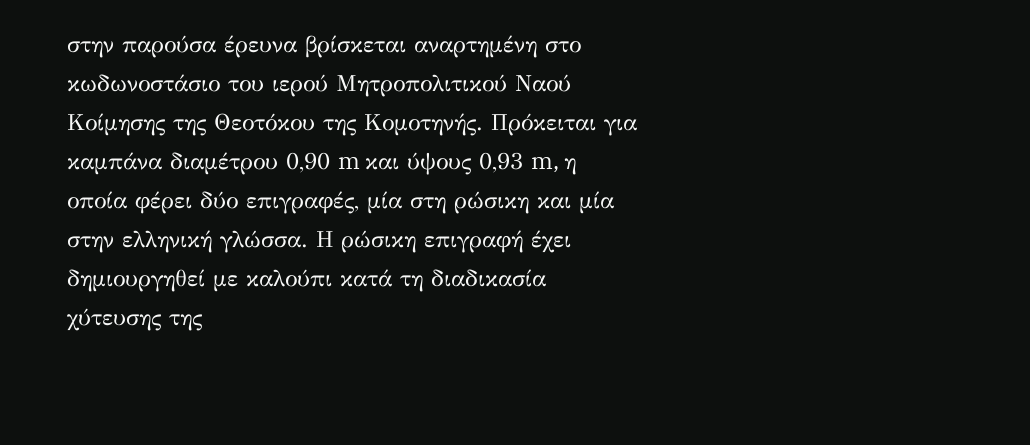στην παρούσα έρευνα βρίσκεται αναρτημένη στο κωδωνοστάσιο του ιερού Μητροπολιτικού Ναού Κοίμησης της Θεοτόκου της Κομοτηνής. Πρόκειται για καμπάνα διαμέτρου 0,90 m και ύψους 0,93 m, η οποία φέρει δύο επιγραφές, μία στη ρώσικη και μία στην ελληνική γλώσσα. Η ρώσικη επιγραφή έχει δημιουργηθεί με καλούπι κατά τη διαδικασία χύτευσης της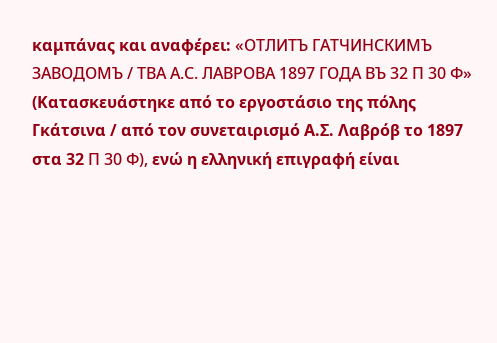καμπάνας και αναφέρει: «ОТЛИТЪ ГАТЧИНСКИМЪ ЗАВОДОМЪ / ТВА А.С. ЛАВРОВА 1897 ГОДА ВЪ 32 П 30 Ф» (Κατασκευάστηκε από το εργοστάσιο της πόλης Γκάτσινα / από τον συνεταιρισμό Α.Σ. Λαβρόβ το 1897 στα 32 П 30 Ф), ενώ η ελληνική επιγραφή είναι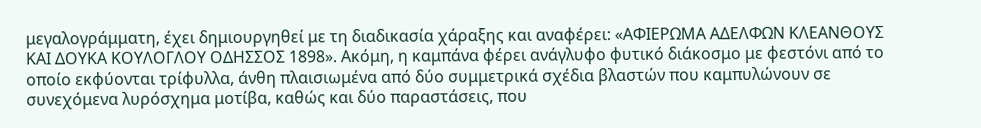μεγαλογράμματη, έχει δημιουργηθεί με τη διαδικασία χάραξης και αναφέρει: «ΑΦΙΕΡΩΜΑ ΑΔΕΛΦΩΝ ΚΛΕΑΝΘΟΥΣ ΚΑΙ ΔΟΥΚΑ ΚΟΥΛΟΓΛΟΥ ΟΔΗΣΣΟΣ 1898». Ακόμη, η καμπάνα φέρει ανάγλυφο φυτικό διάκοσμο με φεστόνι από το οποίο εκφύονται τρίφυλλα, άνθη πλαισιωμένα από δύο συμμετρικά σχέδια βλαστών που καμπυλώνουν σε συνεχόμενα λυρόσχημα μοτίβα, καθώς και δύο παραστάσεις, που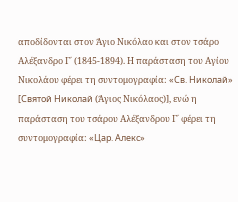αποδίδονται στον Άγιο Νικόλαο και στον τσάρο Αλέξανδρο Γ΄ (1845-1894). Η παράσταση του Αγίου Νικολάου φέρει τη συντομογραφία: «Св. Николай» [Святой Николай (Άγιος Νικόλαος)], ενώ η παράσταση του τσάρου Αλέξανδρου Γ΄ φέρει τη συντομογραφία: «Цар. Алекс»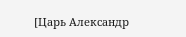[Царь Александр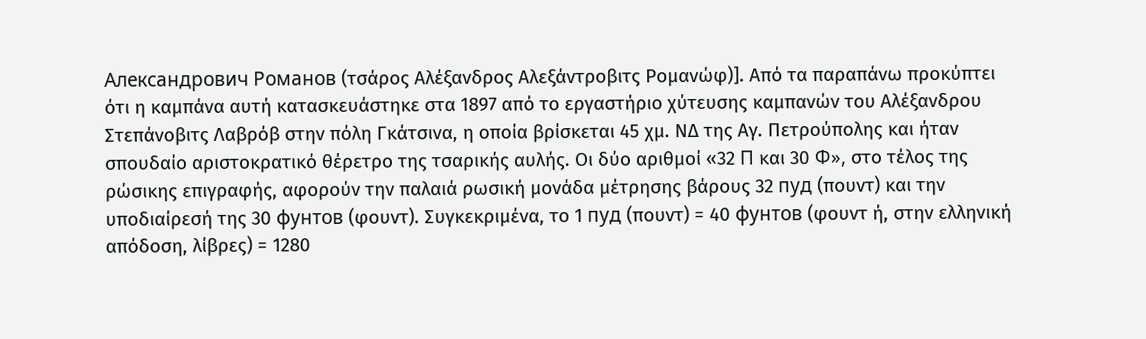Александрович Романов (τσάρος Αλέξανδρος Αλεξάντροβιτς Ρομανώφ)]. Από τα παραπάνω προκύπτει ότι η καμπάνα αυτή κατασκευάστηκε στα 1897 από το εργαστήριο χύτευσης καμπανών του Αλέξανδρου Στεπάνοβιτς Λαβρόβ στην πόλη Γκάτσινα, η οποία βρίσκεται 45 χμ. ΝΔ της Αγ. Πετρούπολης και ήταν σπουδαίο αριστοκρατικό θέρετρο της τσαρικής αυλής. Οι δύο αριθμοί «32 П και 30 Ф», στο τέλος της ρώσικης επιγραφής, αφορούν την παλαιά ρωσική μονάδα μέτρησης βάρους 32 пуд (πουντ) και την υποδιαίρεσή της 30 фунтов (φουντ). Συγκεκριμένα, το 1 пуд (πουντ) = 40 фунтов (φουντ ή, στην ελληνική απόδοση, λίβρες) = 1280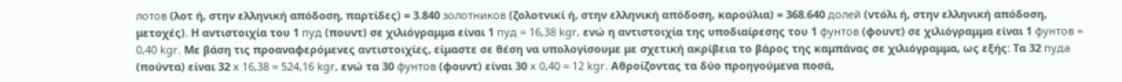лотов (λοτ ή, στην ελληνική απόδοση, παρτίδες) = 3.840 золотников (ζολοτνικί ή, στην ελληνική απόδοση, καρούλια) = 368.640 долей (ντόλι ή, στην ελληνική απόδοση, μετοχές). Η αντιστοιχία του 1 пуд (πουντ) σε χιλιόγραμμα είναι 1 пуд = 16,38 kgr, ενώ η αντιστοιχία της υποδιαίρεσης του 1 фунтов (φουντ) σε χιλιόγραμμα είναι 1 фунтов = 0,40 kgr. Με βάση τις προαναφερόμενες αντιστοιχίες, είμαστε σε θέση να υπολογίσουμε με σχετική ακρίβεια το βάρος της καμπάνας σε χιλιόγραμμα, ως εξής: Τα 32 пуда (πούντα) είναι 32 x 16,38 = 524,16 kgr, ενώ τα 30 фунтов (φουντ) είναι 30 x 0,40 = 12 kgr. Αθροίζοντας τα δύο προηγούμενα ποσά,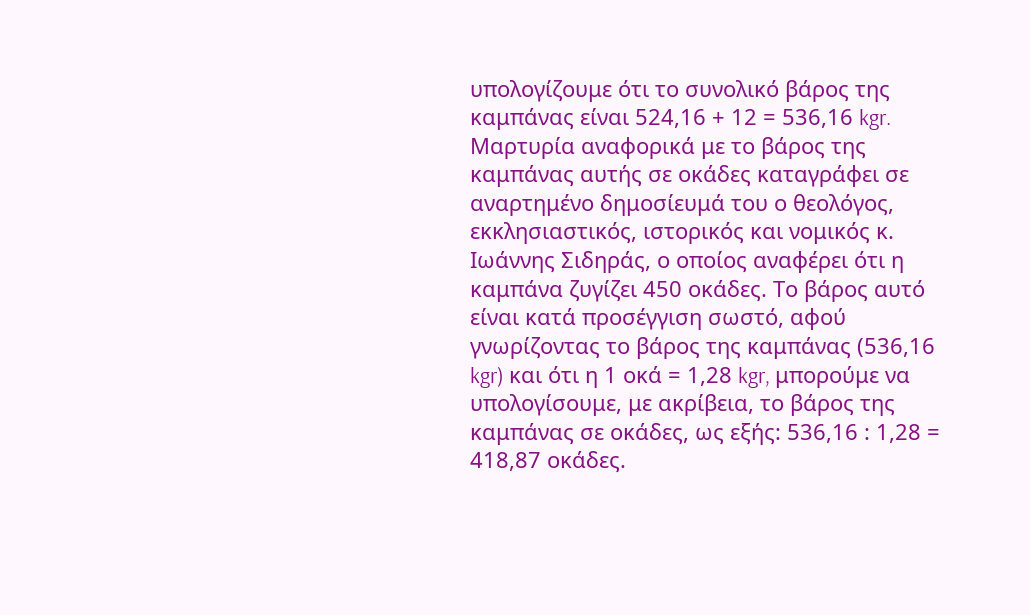υπολογίζουμε ότι το συνολικό βάρος της καμπάνας είναι 524,16 + 12 = 536,16 kgr. Μαρτυρία αναφορικά με το βάρος της καμπάνας αυτής σε οκάδες καταγράφει σε αναρτημένο δημοσίευμά του ο θεολόγος, εκκλησιαστικός, ιστορικός και νομικός κ. Ιωάννης Σιδηράς, ο οποίος αναφέρει ότι η καμπάνα ζυγίζει 450 οκάδες. Το βάρος αυτό είναι κατά προσέγγιση σωστό, αφού γνωρίζοντας το βάρος της καμπάνας (536,16 kgr) και ότι η 1 οκά = 1,28 kgr, μπορούμε να υπολογίσουμε, με ακρίβεια, το βάρος της καμπάνας σε οκάδες, ως εξής: 536,16 : 1,28 = 418,87 οκάδες.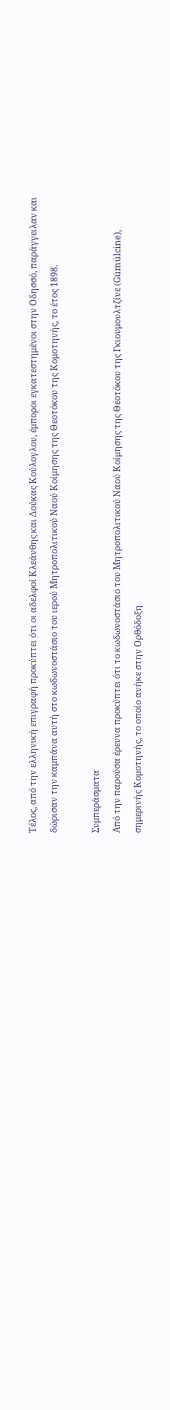Τέλος, από την ελληνική επιγραφή προκύπτει ότι οι αδελφοί Κλεάνθης και Δούκας Κούλογλου, έμποροι εγκατεστημένοι στην Οδησσό, παράγγειλαν και δώρισαν την καμπάνα αυτή στο κωδωνοστάσιο του ιερού Μητροπολιτικού Ναού Κοίμησης της Θεοτόκου της Κομοτηνής, το έτος 1898.

Συμπεράσματα
Από την παρούσα έρευνα προκύπτει ότι το κωδωνοστάσιο του Μητροπολιτικού Ναού Κοίμησης της Θεοτόκου της Γκιουμουλτζίνε (Gümülcine), σημερινής Κομοτηνής, το οποίο ανήκε στην Ορθόδοξη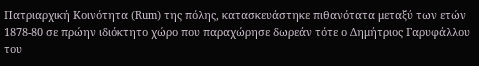Πατριαρχική Κοινότητα (Rum) της πόλης, κατασκευάστηκε πιθανότατα μεταξύ των ετών 1878-80 σε πρώην ιδιόκτητο χώρο που παραχώρησε δωρεάν τότε ο Δημήτριος Γαρυφάλλου του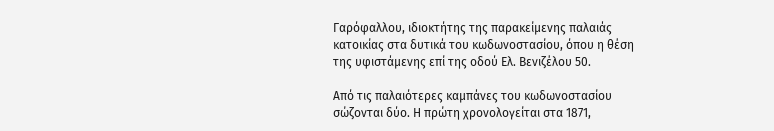Γαρόφαλλου, ιδιοκτήτης της παρακείμενης παλαιάς κατοικίας στα δυτικά του κωδωνοστασίου, όπου η θέση της υφιστάμενης επί της οδού Ελ. Βενιζέλου 50.

Από τις παλαιότερες καμπάνες του κωδωνοστασίου σώζονται δύο. Η πρώτη χρονολογείται στα 1871,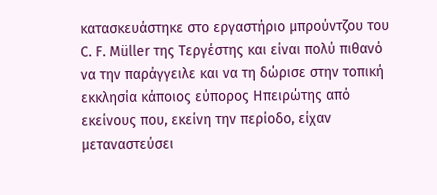κατασκευάστηκε στο εργαστήριο μπρούντζου του C. F. Müller της Τεργέστης και είναι πολύ πιθανό να την παράγγειλε και να τη δώρισε στην τοπική εκκλησία κάποιος εύπορος Ηπειρώτης από εκείνους που, εκείνη την περίοδο, είχαν μεταναστεύσει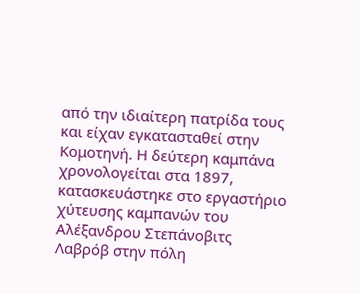από την ιδιαίτερη πατρίδα τους και είχαν εγκατασταθεί στην Κομοτηνή. Η δεύτερη καμπάνα χρονολογείται στα 1897, κατασκευάστηκε στο εργαστήριο χύτευσης καμπανών του Αλέξανδρου Στεπάνοβιτς Λαβρόβ στην πόλη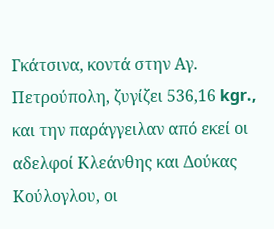Γκάτσινα, κοντά στην Αγ. Πετρούπολη, ζυγίζει 536,16 kgr., και την παράγγειλαν από εκεί οι αδελφοί Κλεάνθης και Δούκας Κούλογλου, οι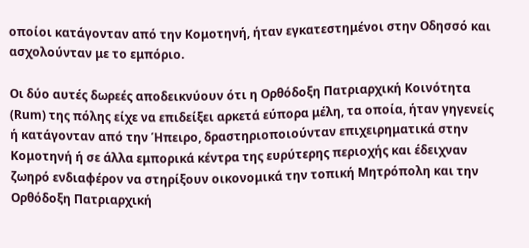οποίοι κατάγονταν από την Κομοτηνή, ήταν εγκατεστημένοι στην Οδησσό και ασχολούνταν με το εμπόριο.

Οι δύο αυτές δωρεές αποδεικνύουν ότι η Ορθόδοξη Πατριαρχική Κοινότητα (Rum) της πόλης είχε να επιδείξει αρκετά εύπορα μέλη, τα οποία, ήταν γηγενείς ή κατάγονταν από την Ήπειρο, δραστηριοποιούνταν επιχειρηματικά στην Κομοτηνή ή σε άλλα εμπορικά κέντρα της ευρύτερης περιοχής και έδειχναν ζωηρό ενδιαφέρον να στηρίξουν οικονομικά την τοπική Μητρόπολη και την Ορθόδοξη Πατριαρχική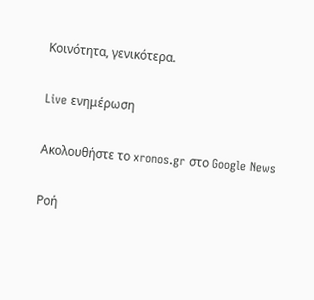Κοινότητα, γενικότερα.

Live ενημέρωση

Ακολουθήστε το xronos.gr στο Google News

Ροή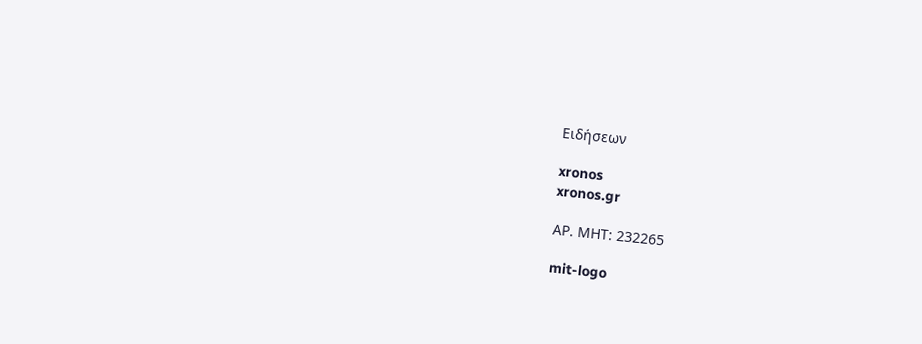Ειδήσεων

xronos
xronos.gr

ΑΡ. ΜΗΤ: 232265

mit-logo